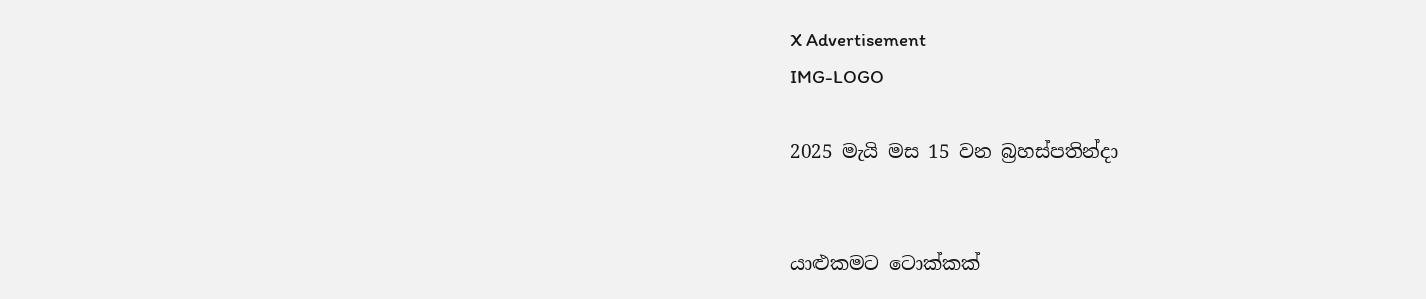X Advertisement
IMG-LOGO

2025 මැයි මස 15 වන බ්‍රහස්පතින්දා


යාළුකමට ටොක්කක්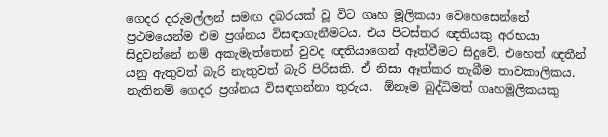ගෙදර දරුමල්ලන් සමඟ දබරයක් වූ විට ගෘහ මූලිකයා වෙහෙසෙන්නේ ප්‍රථමයෙන්ම එම ප්‍රශ්නය විසඳාගැනීමටය. එය පිටස්තර ඥතියකු අරභයා සිදුවන්නේ නම් අකැමැත්තෙන් වුවද ඥතියාගෙන් ඈත්වීමට සිදුවේ. එහෙත් ඥතීන් යනු ඇතුවත් බැරි නැතුවත් බැරි පිරිසකි. ඒ නිසා ඈත්කර තැබීම තාවකාලිකය. නැතිනම් ගෙදර ප්‍රශ්නය විසඳගන්නා තුරුය.  ඕනෑම බුද්ධිමත් ගෘහමූලිකයකු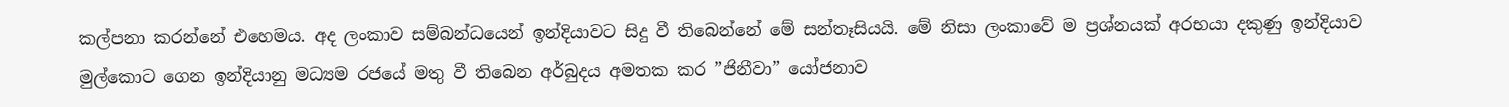කල්පනා කරන්නේ එහෙමය. අද ලංකාව සම්බන්ධයෙන් ඉන්දියාවට සිදු වී තිබෙන්නේ මේ සන්තෑසියයි. මේ නිසා ලංකාවේ ම ප්‍රශ්නයක් අරභයා දකුණු ඉන්දියාව මුල්කොට ගෙන ඉන්දියානු මධ්‍යම රජයේ මතු වී තිබෙන අර්බුදය අමතක කර ”ජිනීවා” යෝජනාව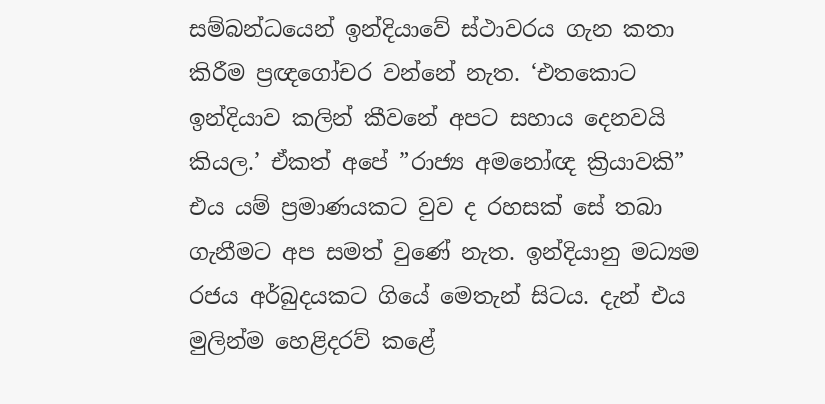සම්බන්ධයෙන් ඉන්දියාවේ ස්ථාවරය ගැන කතා කිරීම ප්‍රඥගෝචර වන්නේ නැත. ‘එතකොට ඉන්දියාව කලින් කීවනේ අපට සහාය දෙනවයි කියල.’ ඒකත් අපේ ”රාජ්‍ය අමනෝඥ ක්‍රියාවකි” එය යම් ප්‍රමාණයකට වුව ද රහසක් සේ තබා ගැනීමට අප සමත් වුණේ නැත. ඉන්දියානු මධ්‍යම රජය අර්බුදයකට ගියේ මෙතැන් සිටය. දැන් එය මුලින්ම හෙළිදරව් කළේ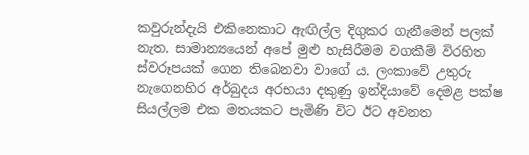කවුරුන්දැයි එකිනෙකාට ඇඟිල්ල දිගුකර ගැනීමෙන් පලක්     නැත. සාමාන්‍යයෙන් අපේ මුළු හැසිරීමම වගකීම් විරහිත ස්වරූපයක් ගෙන තිබෙනවා වාගේ ය. ලංකාවේ උතුරු නැගෙනහිර අර්බුදය අරභයා දකුණු ඉන්දියාවේ දෙමළ පක්ෂ සියල්ලම එක මතයකට පැමිණි විට ඊට අවනත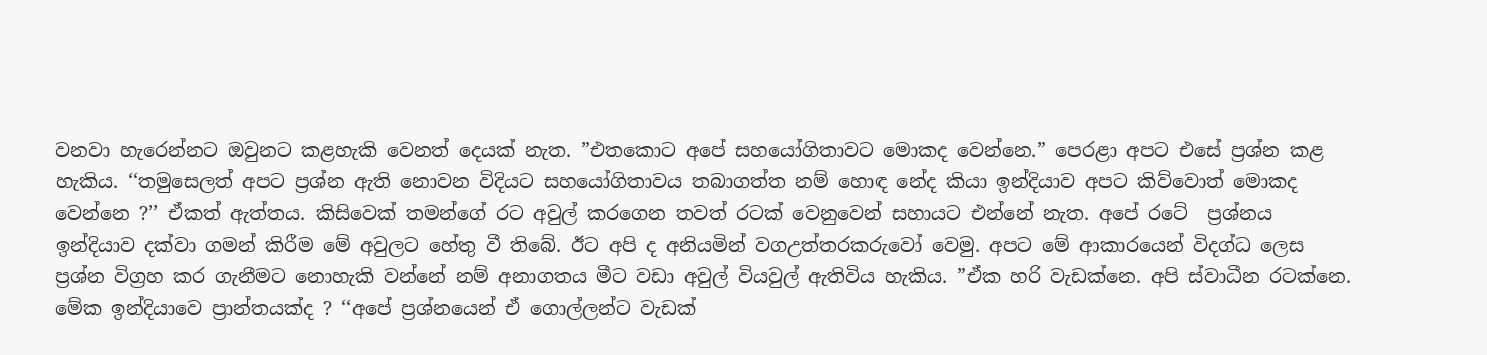වනවා හැරෙන්නට ඔවුනට කළහැකි වෙනත් දෙයක් නැත. ”එතකොට අපේ සහයෝගිතාවට මොකද වෙන්නෙ.” පෙරළා අපට එසේ ප්‍රශ්න කළ හැකිය. ‘‘තමුසෙලත් අපට ප්‍රශ්න ඇති නොවන විදියට සහයෝගිතාවය තබාගත්ත නම් හොඳ නේද කියා ඉන්දියාව අපට කිව්වොත් මොකද වෙන්නෙ ?’’ ඒකත් ඇත්තය. කිසිවෙක් තමන්ගේ රට අවුල් කරගෙන තවත් රටක් වෙනුවෙන් සහායට එන්නේ නැත. අපේ රටේ  ප්‍රශ්නය ඉන්දියාව දක්වා ගමන් කිරීම මේ අවුලට හේතු වී තිබේ. ඊට අපි ද අනියමින් වගඋත්තරකරුවෝ වෙමු. අපට මේ ආකාරයෙන් විදග්ධ ලෙස ප්‍රශ්න විග්‍රහ කර ගැනීමට නොහැකි වන්නේ නම් අනාගතය මීට වඩා අවුල් වියවුල් ඇතිවිය හැකිය. ”ඒක හරි වැඩක්නෙ. අපි ස්වාධීන රටක්නෙ. මේක ඉන්දියාවෙ ප්‍රාන්තයක්ද ? ‘‘අපේ ප්‍රශ්නයෙන් ඒ ගොල්ලන්ට වැඩක්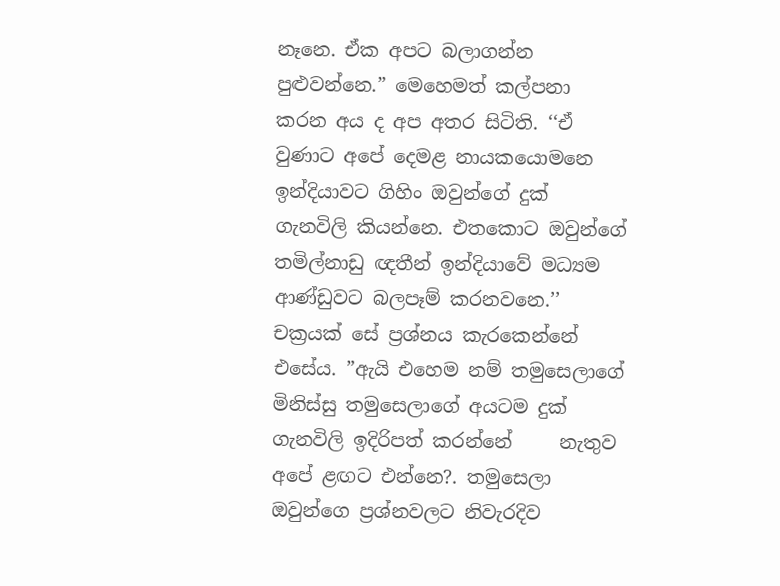නෑනෙ. ඒක අපට බලාගන්න පුළුවන්නෙ.” මෙහෙමත් කල්පනා කරන අය ද අප අතර සිටිති. ‘‘ඒ වුණාට අපේ දෙමළ නායකයොමනෙ ඉන්දියාවට ගිහිං ඔවුන්ගේ දුක් ගැනවිලි කියන්නෙ. එතකොට ඔවුන්ගේ තමිල්නාඩු ඥතීන් ඉන්දියාවේ මධ්‍යම ආණ්ඩුවට බලපෑම් කරනවනෙ.’’ චක්‍රයක් සේ ප්‍රශ්නය කැරකෙන්නේ එසේය. ”ඇයි එහෙම නම් තමුසෙලාගේ මිනිස්සු තමුසෙලාගේ අයටම දුක් ගැනවිලි ඉදිරිපත් කරන්නේ     නැතුව අපේ ළඟට එන්නෙ?. තමුසෙලා ඔවුන්ගෙ ප්‍රශ්නවලට නිවැරදිව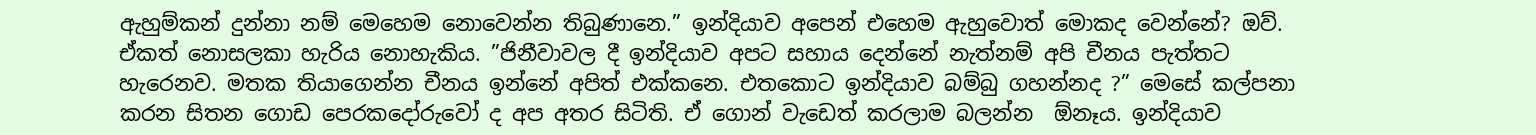ඇහුම්කන් දුන්නා නම් මෙහෙම නොවෙන්න තිබුණානෙ.” ඉන්දියාව අපෙන් එහෙම ඇහුවොත් මොකද වෙන්නේ? ඔව්. ඒකත් නොසලකා හැරිය නොහැකිය. ”ජිනීවාවල දී ඉන්දියාව අපට සහාය දෙන්නේ නැත්නම් අපි චීනය පැත්තට හැරෙනව. මතක තියාගෙන්න චීනය ඉන්නේ අපිත් එක්කනෙ. එතකොට ඉන්දියාව බම්බු ගහන්නද ?” මෙසේ කල්පනා කරන සිතන ගොඩ පෙරකදෝරුවෝ ද අප අතර සිටිති. ඒ ගොන් වැඩෙත් කරලාම බලන්න  ඕනෑය. ඉන්දියාව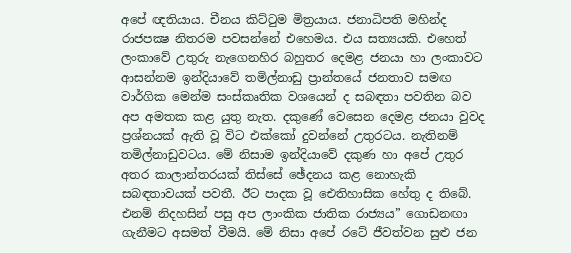අපේ ඥතියාය. චීනය කිට්ටුම මිත්‍රයාය. ජනාධිපති මහින්ද රාජපක්‍ෂ නිතරම පවසන්නේ එහෙමය. එය සත්‍යයකි. එහෙත් ලංකාවේ උතුරු නැගෙනහිර බහුතර දෙමළ ජනයා හා ලංකාවට ආසන්නම ඉන්දියාවේ තමිල්නාඩු ප්‍රාන්තයේ ජනතාව සමඟ වාර්ගික මෙන්ම සංස්කෘතික වශයෙන් ද සබඳතා පවතින බව අප අමතක කළ යුතු නැත. දකුණේ වෙසෙන දෙමළ ජනයා වුවද ප්‍රශ්නයක් ඇති වූ විට එක්කෝ දුවන්නේ උතුරටය. නැතිනම් තමිල්නාඩුවටය. මේ නිසාම ඉන්දියාවේ දකුණ හා අපේ උතුර අතර කාලාන්තරයක් තිස්සේ ඡේදනය කළ නොහැකි සබඳතාවයක් පවතී. ඊට පාදක වූ ඓතිහාසික හේතු ද තිබේ. එනම් නිදහසින් පසු අප ලාංකික ජාතික රාජ්‍යය” ගොඩනඟා ගැනීමට අසමත් වීමයි. මේ නිසා අපේ රටේ ජීවත්වන සුළු ජන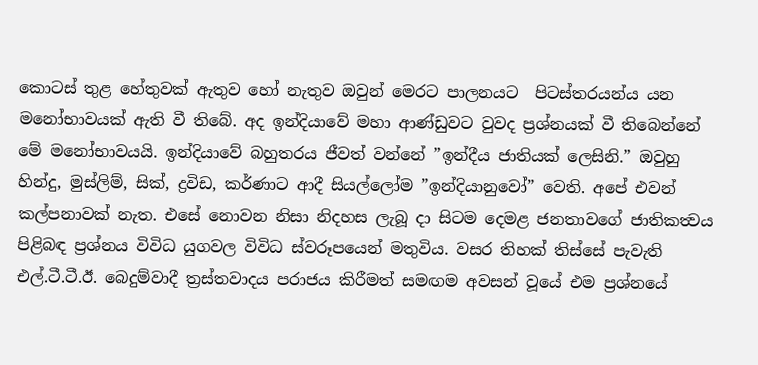කොටස් තුළ හේතුවක් ඇතුව හෝ නැතුව ඔවුන් මෙරට පාලනයට  පිටස්තරයන්ය යන මනෝභාවයක් ඇති වී තිබේ. අද ඉන්දියාවේ මහා ආණ්ඩුවට වුවද ප්‍රශ්නයක් වී තිබෙන්නේ මේ මනෝභාවයයි. ඉන්දියාවේ බහුතරය ජීවත් වන්නේ ”ඉන්දීය ජාතියක් ලෙසිනි.” ඔවුහු හින්දු, මුස්ලිම්, සික්, ද්‍රවිඩ, කර්ණාට ආදී සියල්ලෝම ”ඉන්දියානුවෝ” වෙති. අපේ එවන් කල්පනාවක් නැත. එසේ නොවන නිසා නිදහස ලැබූ දා සිටම දෙමළ ජනතාවගේ ජාතිකත්‍වය පිළිබඳ ප්‍රශ්නය විවිධ යුගවල විවිධ ස්වරූපයෙන් මතුවිය. වසර තිහක් තිස්සේ පැවැති එල්.ටී.ටී.ඊ. බෙදුම්වාදී ත්‍රස්තවාදය පරාජය කිරීමත් සමඟම අවසන් වූයේ එම ප්‍රශ්නයේ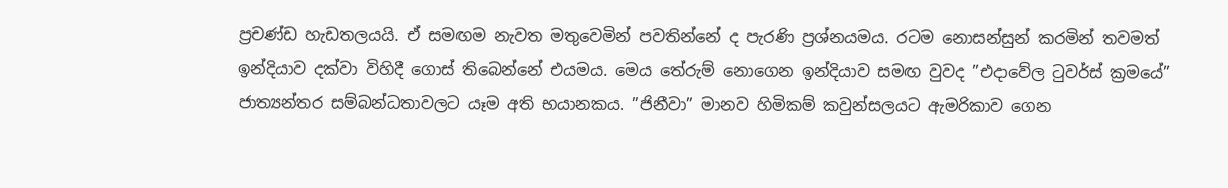ප්‍රචණ්ඩ හැඩතලයයි. ඒ සමඟම නැවත මතුවෙමින් පවතින්නේ ද පැරණි ප්‍රශ්නයමය. රටම නොසන්සුන් කරමින් තවමත් ඉන්දියාව දක්වා විහිදී ගොස් තිබෙන්නේ එයමය. මෙය තේරුම් නොගෙන ඉන්දියාව සමඟ වුවද ”එදාවේල ටුවර්ස් ක්‍රමයේ” ජාත්‍යන්තර සම්බන්ධතාවලට යෑම අති භයානකය. ”ජිනීවා” මානව හිමිකම් කවුන්සලයට ඇමරිකාව ගෙන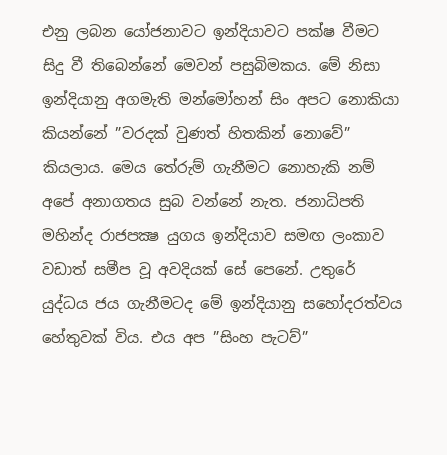එනු ලබන යෝජනාවට ඉන්දියාවට පක්ෂ වීමට සිදු වී තිබෙන්නේ මෙවන් පසුබිමකය. මේ නිසා ඉන්දියානු අගමැති මන්මෝහන් සිං අපට නොකියා කියන්නේ ”වරදක් වුණත් හිතකින් නොවේ” කියලාය. මෙය තේරුම් ගැනීමට නොහැකි නම් අපේ අනාගතය සුබ වන්නේ නැත. ජනාධිපති මහින්ද රාජපක්‍ෂ යුගය ඉන්දියාව සමඟ ලංකාව වඩාත් සමීප වූ අවදියක් සේ පෙනේ. උතුරේ යුද්ධය ජය ගැනීමටද මේ ඉන්දියානු සහෝදරත්වය හේතුවක් විය. එය අප ”සිංහ පැටව්”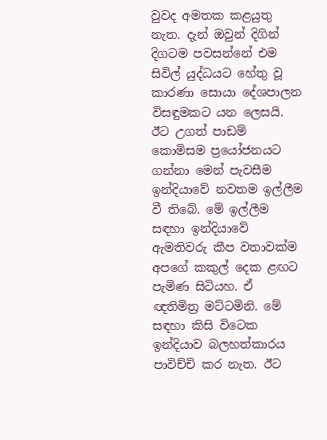වුවද අමතක කළයුතු නැත. දැන් ඔවුන් දිගින් දිගටම පවසන්නේ එම සිවිල් යුද්ධයට හේතු වූ කාරණා සොයා දේශපාලන විසඳුමකට යන ලෙසයි. ඊට උගත් පාඩම් කොමිසම ප්‍රයෝජනයට ගන්නා මෙන් පැවසීම ඉන්දියාවේ නවතම ඉල්ලීම වී තිබේ. මේ ඉල්ලීම සඳහා ඉන්දියාවේ ඇමතිවරු කීප වතාවක්ම අපගේ කකුල් දෙක ළඟට පැමිණ සිටියහ. ඒ ඥතිමිත්‍ර මට්ටමිනි. මේ සඳහා කිසි විටෙක ඉන්දියාව බලහත්කාරය පාවිච්චි කර නැත. ඊට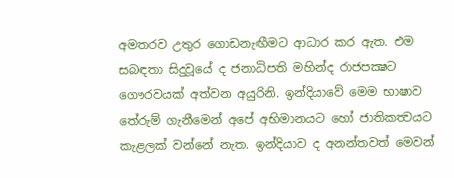අමතරව උතුර ගොඩනැඟීමට ආධාර කර ඇත. එම සබඳතා සිදුවූයේ ද ජනාධිපති මහින්ද රාජපක්‍ෂට ගෞරවයක් අත්වන අයුරිනි. ඉන්දියාවේ මෙම භාෂාව තේරුම් ගැනීමෙන් අපේ අභිමානයට හෝ ජාතිකත්‍වයට කැළලක් වන්නේ නැත. ඉන්දියාව ද අනන්තවත් මෙවන්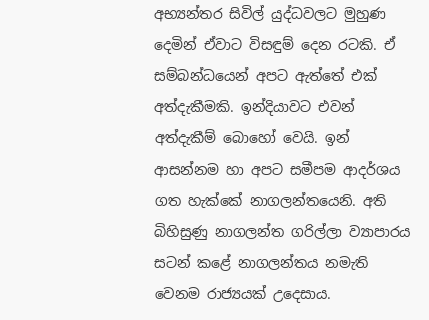අභ්‍යන්තර සිවිල් යුද්ධවලට මුහුණ දෙමින් ඒවාට විසඳුම් දෙන රටකි. ඒ සම්බන්ධයෙන් අපට ඇත්තේ එක් අත්දැකීමකි. ඉන්දියාවට එවන් අත්දැකීම් බොහෝ වෙයි. ඉන් ආසන්නම හා අපට සමීපම ආදර්ශය ගත හැක්කේ නාගලන්තයෙනි. අති බිහිසුණු නාගලන්ත ගරිල්ලා ව්‍යාපාරය සටන් කළේ නාගලන්තය නමැති වෙනම රාජ්‍යයක් උදෙසාය.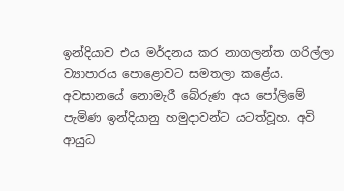ඉන්දියාව එය මර්දනය කර නාගලන්ත ගරිල්ලා ව්‍යාපාරය පොළොවට සමතලා කළේය. අවසානයේ නොමැරී බේරුණ අය පෝලිමේ පැමිණ ඉන්දියානු හමුදාවන්ට යටත්වූහ. අවි ආයුධ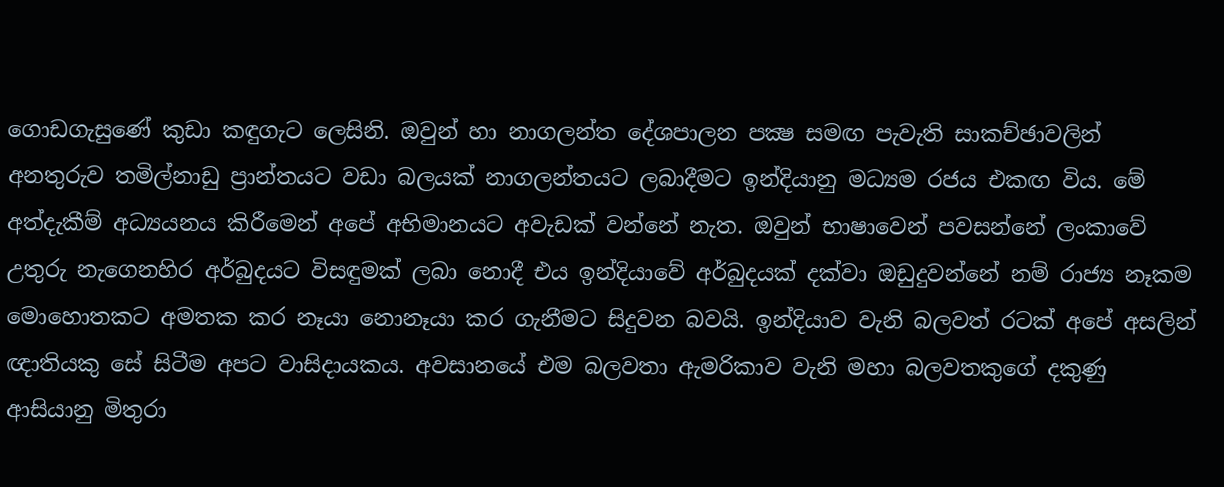ගොඩගැසුණේ කුඩා කඳුගැට ලෙසිනි. ඔවුන් හා නාගලන්ත දේශපාලන පක්‍ෂ සමඟ පැවැති සාකච්ඡාවලින් අනතුරුව තමිල්නාඩු ප්‍රාන්තයට වඩා බලයක් නාගලන්තයට ලබාදීමට ඉන්දියානු මධ්‍යම රජය එකඟ විය. මේ අත්දැකීම් අධ්‍යයනය කිරීමෙන් අපේ අභිමානයට අවැඩක් වන්නේ නැත. ඔවුන් භාෂාවෙන් පවසන්නේ ලංකාවේ උතුරු නැගෙනහිර අර්බුදයට විසඳුමක් ලබා නොදී එය ඉන්දියාවේ අර්බුදයක් දක්වා ඔඩුදුවන්නේ නම් රාජ්‍ය නෑකම මොහොතකට අමතක කර නෑයා නොනෑයා කර ගැනීමට සිදුවන බවයි. ඉන්දියාව වැනි බලවත් රටක් අපේ අසලින් ඥාතියකු සේ සිටීම අපට වාසිදායකය. අවසානයේ එම බලවතා ඇමරිකාව වැනි මහා බලවතකුගේ දකුණු ආසියානු මිතුරා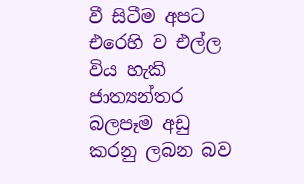වී සිටීම අපට එරෙහි ව එල්ල විය හැකි ජාත්‍යන්තර බලපෑම අඩු කරනු ලබන බව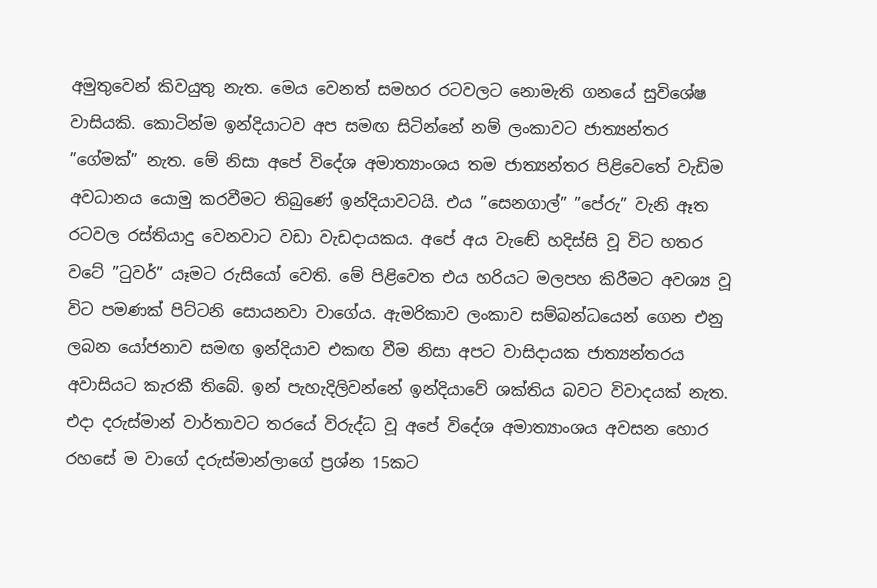අමුතුවෙන් කිවයුතු නැත. මෙය වෙනත් සමහර රටවලට නොමැති ගනයේ සුවිශේෂ වාසියකි. කොටින්ම ඉන්දියාටව අප සමඟ සිටින්නේ නම් ලංකාවට ජාත්‍යන්තර ”ගේමක්” නැත. මේ නිසා අපේ විදේශ අමාත්‍යාංශය තම ජාත්‍යන්තර පිළිවෙතේ වැඩිම අවධානය යොමු කරවීමට තිබුණේ ඉන්දියාවටයි. එය ”සෙනගාල්” ”පේරු” වැනි ඈත රටවල රස්තියාදු වෙනවාට වඩා වැඩදායකය. අපේ අය වැඬේ හදිස්සි වූ විට හතර වටේ ”ටුවර්” යෑමට රුසියෝ වෙති. මේ පිළිවෙත එය හරියට මලපහ කිරීමට අවශ්‍ය වූ විට පමණක් පිට්ටනි සොයනවා වාගේය. ඇමරිකාව ලංකාව සම්බන්ධයෙන් ගෙන එනු ලබන යෝජනාව සමඟ ඉන්දියාව එකඟ වීම නිසා අපට වාසිදායක ජාත්‍යන්තරය අවාසියට කැරකී තිබේ. ඉන් පැහැදිලිවන්නේ ඉන්දියාවේ ශක්තිය බවට විවාදයක් නැත. එදා දරුස්මාන් වාර්තාවට තරයේ විරුද්ධ වූ අපේ විදේශ අමාත්‍යාංශය අවසන හොර රහසේ ම වාගේ දරුස්මාන්ලාගේ ප්‍රශ්න 15කට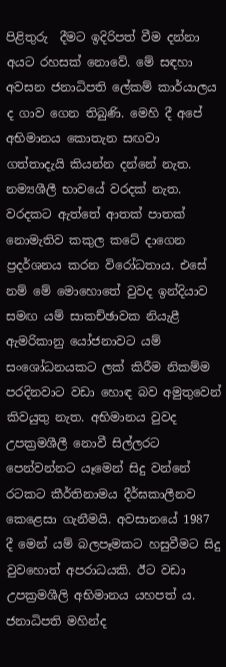පිළිතුරු  දීමට ඉදිරිපත් වීම දන්නා අයට රහසක් නොවේ. මේ සඳහා අවසන ජනාධිපති ලේකම් කාර්යාලය ද ගාව ගෙන තිබුණි. මෙහි දී අපේ අභිමානය කොතැන සඟවා ගත්තාදැයි කියන්න දන්නේ නැත. නම්‍යශීලී භාවයේ වරදක් නැත. වරදකට ඇත්තේ ආතක් පාතක් නොමැතිව කකුල කටේ දාගෙන ප්‍රදර්ශනය කරන විරෝධතාය. එසේ නම් මේ මොහොතේ වුවද ඉන්දියාව සමඟ යම් සාකච්ඡාවක නියැළී ඇමරිකානු යෝජනාවට යම් සංශෝධනයකට ලක් කිරීම නිකම්ම පරදිනවාට වඩා හොඳ බව අමුතුවෙන් කිවයුතු නැත. අභිමානය වුවද උපක්‍රමශීලී නොවී සිල්ලරට පෙන්වන්නට යෑමෙන් සිදු වන්නේ රටකට කීර්තිනාමය දීර්ඝකාලීනව කෙළෙසා ගැනීමයි. අවසානයේ 1987 දී මෙන් යම් බලපෑමකට හසුවීමට සිදු වුවහොත් අපරාධයකි. ඊට වඩා උපක්‍රමශීලි අභිමානය යහපත් ය. ජනාධිපති මහින්ද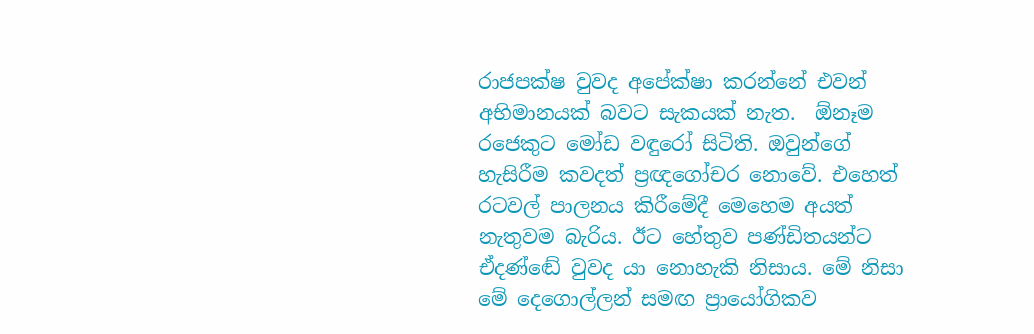රාජපක්ෂ වුවද අපේක්ෂා කරන්නේ එවන් අභිමානයක් බවට සැකයක් නැත.  ඕනෑම රජෙකුට මෝඩ වඳුරෝ සිටිති. ඔවුන්ගේ හැසිරීම කවදත් ප්‍රඥගෝචර නොවේ. එහෙත් රටවල් පාලනය කිරීමේදී මෙහෙම අයත් නැතුවම බැරිය. ඊට හේතුව පණ්ඩිතයන්ට ඒදණ්ඬේ වුවද යා නොහැකි නිසාය. මේ නිසා මේ දෙගොල්ලන් සමඟ ප්‍රායෝගිකව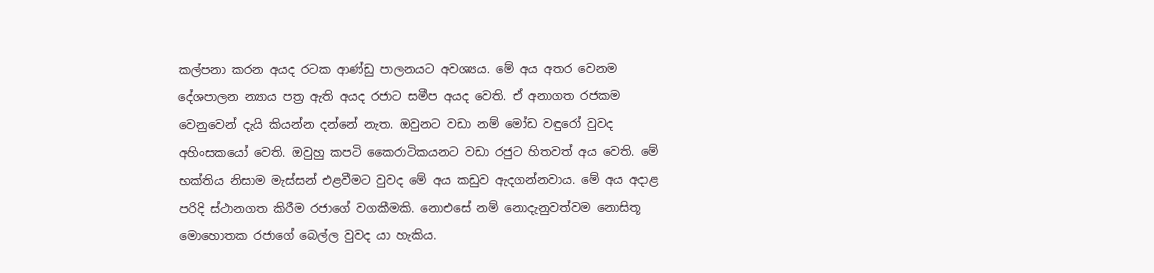කල්පනා කරන අයද රටක ආණ්ඩු පාලනයට අවශ්‍යය. මේ අය අතර වෙනම දේශපාලන න්‍යාය පත්‍ර ඇති අයද රජාට සමීප අයද වෙති. ඒ අනාගත රජකම වෙනුවෙන් දැයි කියන්න දන්නේ නැත. ඔවුනට වඩා නම් මෝඩ වඳුරෝ වුවද අහිංසකයෝ වෙති. ඔවුහු කපටි කෛරාටිකයනට වඩා රජුට හිතවත් අය වෙති. මේ භක්තිය නිසාම මැස්සන් එළවීමට වුවද මේ අය කඩුව ඇදගන්නවාය. මේ අය අදාළ පරිදි ස්ථානගත කිරීම රජාගේ වගකීමකි. නොඑසේ නම් නොදැනුවත්වම නොසිතූ මොහොතක රජාගේ බෙල්ල වුවද යා හැකිය.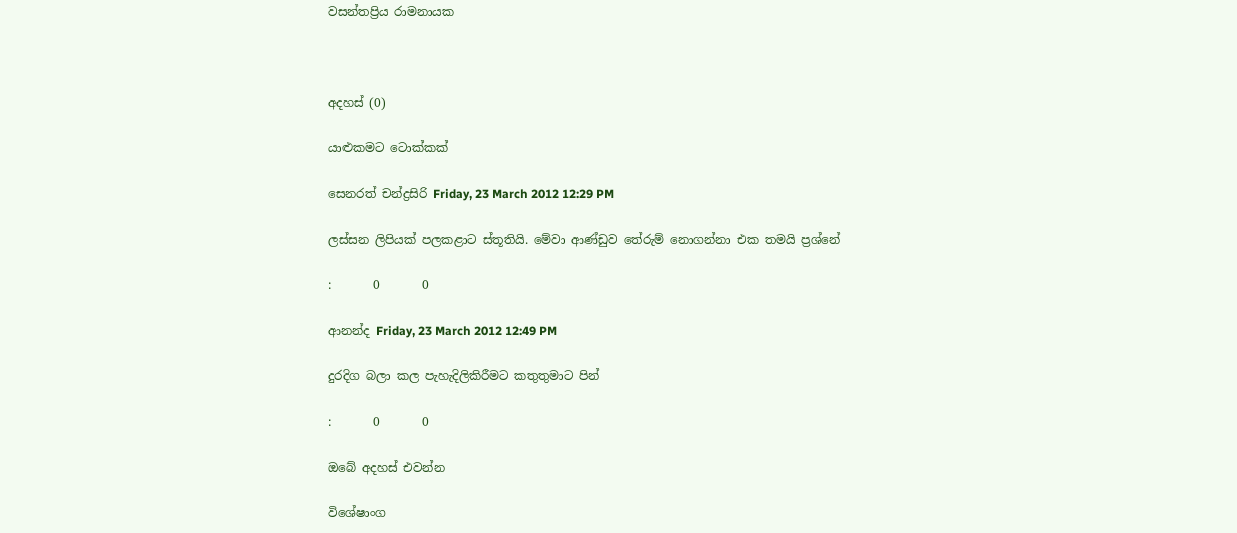වසන්තප්‍රිය රාමනායක



අදහස් (0)

යාළුකමට ටොක්කක්

සෙනරත් චන්ද්‍රසිරි Friday, 23 March 2012 12:29 PM

ලස්සන ලිපියක් පලකළාට ස්තූතියි. මේවා ආණ්ඩුව තේරුම් නොගන්නා එක තමයි ප්‍රශ්නේ

:       0       0

ආනන්ද Friday, 23 March 2012 12:49 PM

දුරදිග බලා කල පැහැදිලිකිරීමට කතුතුමාට පින්

:       0       0

ඔබේ අදහස් එවන්න

විශේෂාංග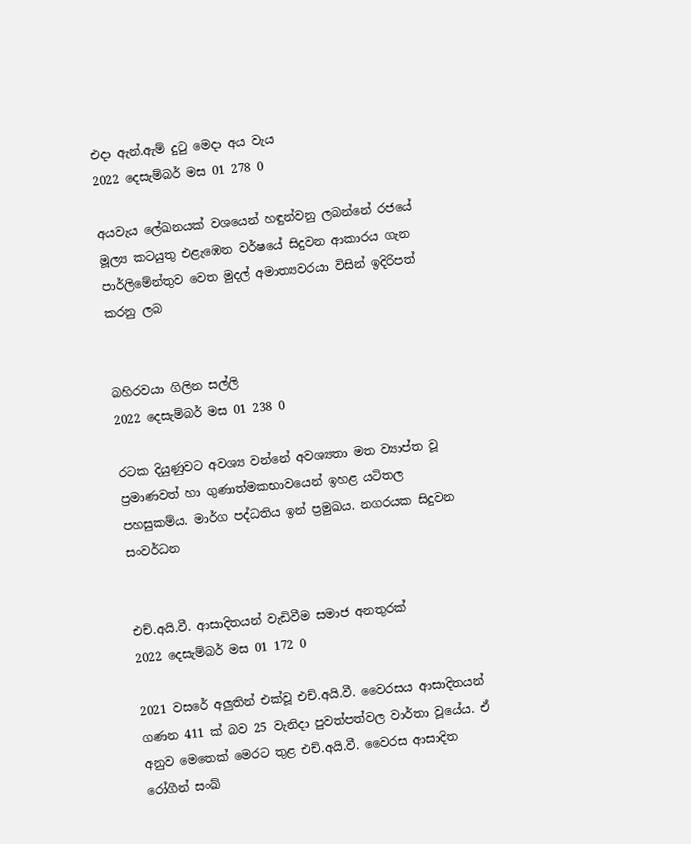එදා ඇන්.ඇම් දුටු මෙදා අය වැය
2022 දෙසැම්බර් මස 01 278 0

අයවැය ලේඛනයක් වශයෙන් හඳුන්වනු ලබන්නේ රජයේ මූල්‍ය කටයුතු එළැඹෙන වර්ෂයේ සිදුවන ආකාරය ගැන පාර්ලිමේන්තුව වෙත මුදල් අමාත්‍යවරයා විසින් ඉදිරිපත් කරනු ලබ


බහිරවයා ගිලින සල්ලි
2022 දෙසැම්බර් මස 01 238 0

රටක දියුණුවට අවශ්‍ය වන්නේ අවශ්‍යතා මත ව්‍යාප්ත වූ ප්‍රමාණවත් හා ගුණාත්මකභාවයෙන් ඉහළ යටිතල පහසුකම්ය. මාර්ග පද්ධතිය ඉන් ප්‍රමුඛය. නගරයක සිදුවන සංවර්ධන


එච්.අයි.වී. ආසාදිතයන් වැඩිවීම සමාජ අනතුරක්
2022 දෙසැම්බර් මස 01 172 0

2021 වසරේ අලුතින් එක්වූ එච්.අයි.වී. වෛරසය ආසාදිතයන් ගණන 411 ක් බව 25 වැනිදා පුවත්පත්වල වාර්තා වූයේය. ඒ අනුව මෙතෙක් මෙරට තුළ එච්.අයි.වී. වෛරස ආසාදිත රෝගීන් සංඛ්‍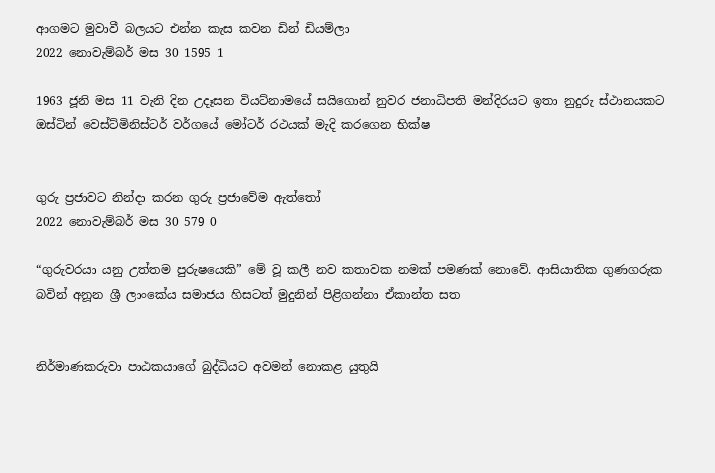ආගමට මුවාවී බලයට එන්න කැස කවන ඩින් ඩියම්ලා
2022 නොවැම්බර් මස 30 1595 1

1963 ජූනි මස 11 වැනි දින උදෑසන වියට්නාමයේ සයිගොන් නුවර ජනාධිපති මන්දිරයට ඉතා නුදුරු ස්ථානයකට ඔස්ටින් වෙස්ට්මිනිස්ටර් වර්ගයේ මෝටර් රථයක් මැදි කරගෙන භික්ෂ


ගුරු ප්‍රජාවට නින්දා කරන ගුරු ප්‍රජාවේම ඇත්තෝ
2022 නොවැම්බර් මස 30 579 0

“ගුරුවරයා යනු උත්තම පුරුෂයෙකි” මේ වූ කලී නව කතාවක නමක් පමණක් නොවේ. ආසියාතික ගුණගරුක බවින් අනූන ශ්‍රී ලාංකේය සමාජය හිසටත් මුදුනින් පිළිගන්නා ඒකාන්ත සත


නිර්මාණකරුවා පාඨකයාගේ බුද්ධියට අවමන් නොකළ යුතුයි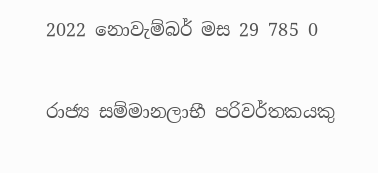2022 නොවැම්බර් මස 29 785 0

රාජ්‍ය සම්මානලාභී පරිවර්තකයකු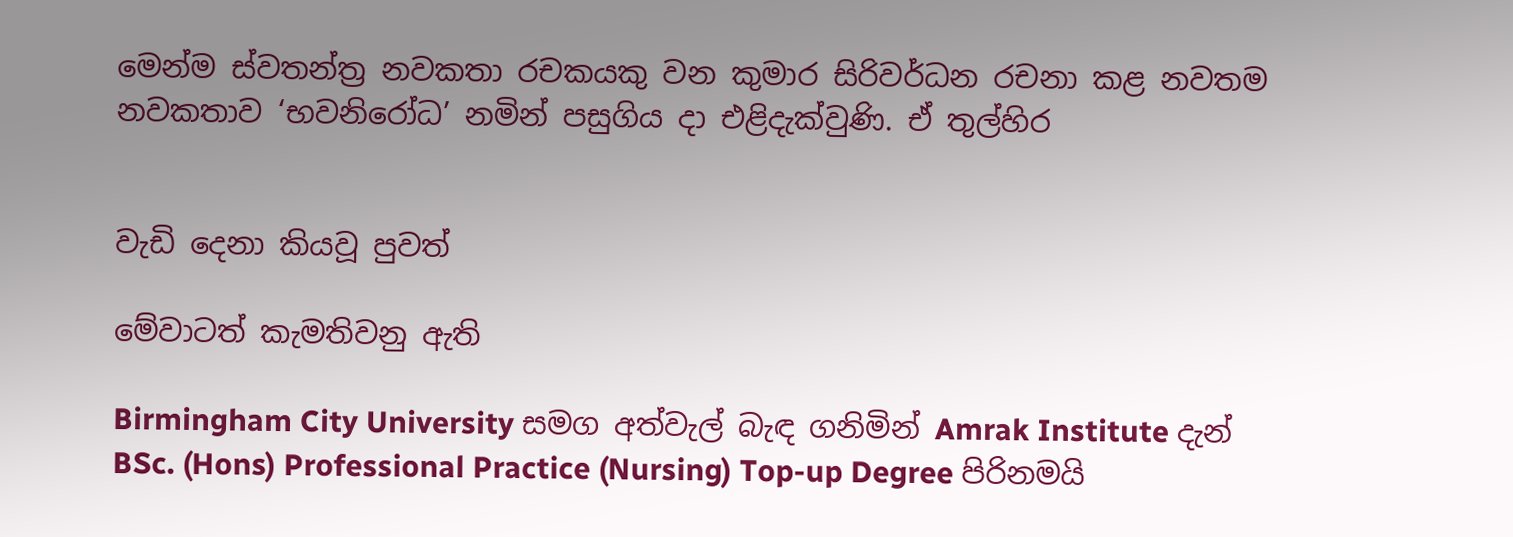මෙන්ම ස්වතන්ත්‍ර නවකතා රචකයකු වන කුමාර සිරිවර්ධන රචනා කළ නවතම නවකතාව ‘භවනිරෝධ’ නමින් පසුගිය දා එළිදැක්වුණි. ඒ තුල්හිර


වැඩි දෙනා කියවූ පුවත්

මේවාටත් කැමතිවනු ඇති

Birmingham City University සමග අත්වැල් බැඳ ගනිමින් Amrak Institute දැන් BSc. (Hons) Professional Practice (Nursing) Top-up Degree පිරිනමයි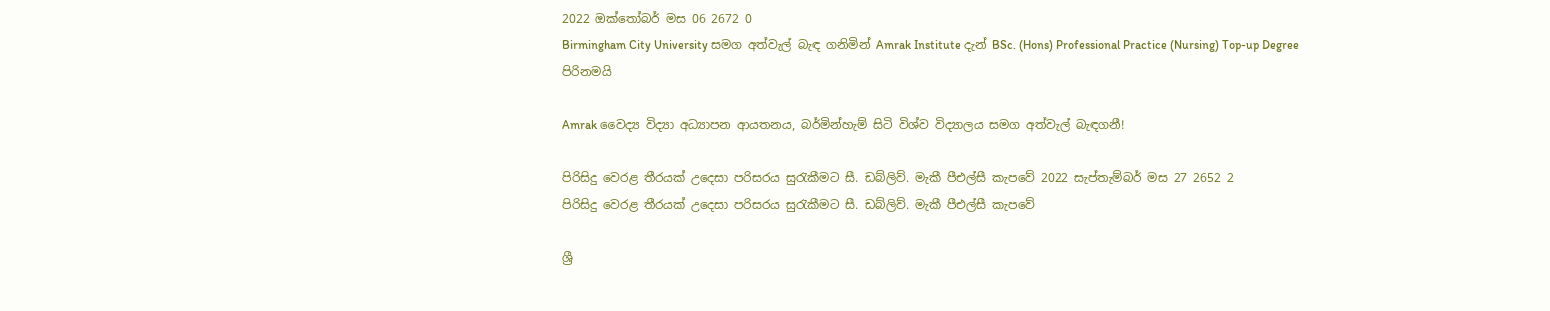2022 ඔක්තෝබර් මස 06 2672 0
Birmingham City University සමග අත්වැල් බැඳ ගනිමින් Amrak Institute දැන් BSc. (Hons) Professional Practice (Nursing) Top-up Degree පිරිනමයි

Amrak වෛද්‍ය විද්‍යා අධ්‍යාපන ආයතනය, බර්මින්හැම් සිටි විශ්ව විද්‍යාලය සමග අත්වැල් බැඳගනී!

පිරිසිදු වෙරළ තීරයක් උදෙසා පරිසරය සුරැකීමට සී. ඩබ්ලිව්. මැකී පීඑල්සී කැපවේ 2022 සැප්තැම්බර් මස 27 2652 2
පිරිසිදු වෙරළ තීරයක් උදෙසා පරිසරය සුරැකීමට සී. ඩබ්ලිව්. මැකී පීඑල්සී කැපවේ

ශ්‍රී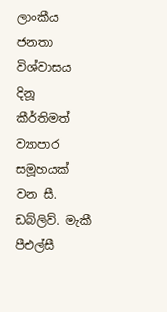ලාංකීය ජනතා විශ්වාසය දිනූ කීර්තිමත් ව්‍යාපාර සමූහයක් වන සී. ඩබ්ලිව්. මැකී පීඑල්සී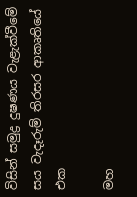විසින් සමුද්‍ර දුෂණය වැළැක්වීමේ සය වැදෑරුම් තිරසර ආකෘතියේ එක

මහ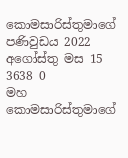කොමසාරිස්තුමාගේ පණිවුඩය 2022 අගෝස්තු මස 15 3638 0
මහ කොමසාරිස්තුමාගේ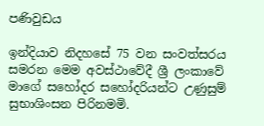පණිවුඩය

ඉන්දියාව නිදහසේ 75 වන සංවත්සරය සමරන මෙම අවස්ථාවේදී ශ්‍රී ලංකාවේ මාගේ සහෝදර සහෝදරියන්ට උණුසුම් සුභාශිංසන පිරිනමමි.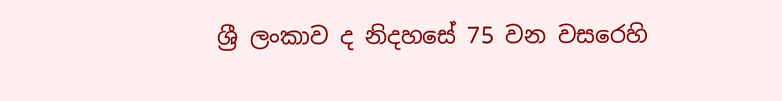ශ්‍රී ලංකාව ද නිදහසේ 75 වන වසරෙහි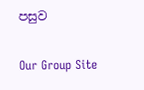පසුව

Our Group Site